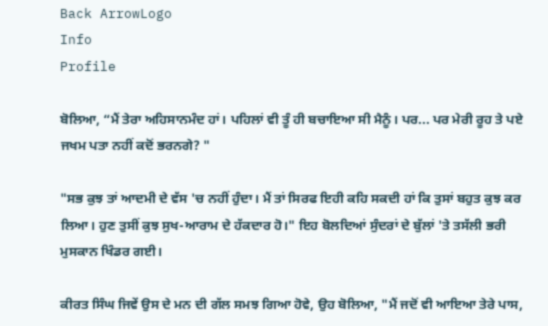Back ArrowLogo
Info
Profile

ਬੋਲਿਆ, “ਮੈਂ ਤੇਰਾ ਅਹਿਸਾਨਮੰਦ ਹਾਂ। ਪਹਿਲਾਂ ਵੀ ਤੂੰ ਹੀ ਬਚਾਇਆ ਸੀ ਮੈਨੂੰ। ਪਰ... ਪਰ ਮੇਰੀ ਰੂਹ ਤੇ ਪਏ ਜਖਮ ਪਤਾ ਨਹੀਂ ਕਦੋਂ ਭਰਨਗੇ? "

"ਸਭ ਕੁਝ ਤਾਂ ਆਦਮੀ ਦੇ ਵੱਸ 'ਚ ਨਹੀਂ ਹੁੰਦਾ। ਮੈਂ ਤਾਂ ਸਿਰਫ ਇਹੀ ਕਹਿ ਸਕਦੀ ਹਾਂ ਕਿ ਤੁਸਾਂ ਬਹੁਤ ਕੁਝ ਕਰ ਲਿਆ। ਹੁਣ ਤੁਸੀਂ ਕੁਝ ਸੁਖ-ਆਰਾਮ ਦੇ ਹੱਕਦਾਰ ਹੋ।" ਇਹ ਬੋਲਦਿਆਂ ਸੁੰਦਰਾਂ ਦੇ ਬੁੱਲਾਂ 'ਤੇ ਤਸੱਲੀ ਭਰੀ ਮੁਸਕਾਨ ਖਿੰਡਰ ਗਈ।

ਕੀਰਤ ਸਿੰਘ ਜਿਵੇਂ ਉਸ ਦੇ ਮਨ ਦੀ ਗੱਲ ਸਮਝ ਗਿਆ ਹੋਵੇ, ਉਹ ਬੋਲਿਆ, "ਮੈਂ ਜਦੋਂ ਵੀ ਆਇਆ ਤੇਰੇ ਪਾਸ,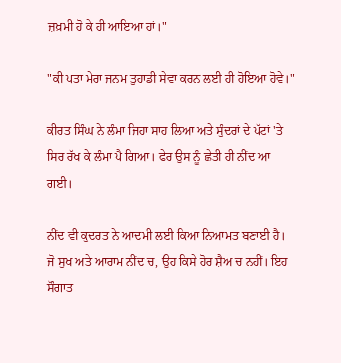ਜ਼ਖ਼ਮੀ ਹੋ ਕੇ ਹੀ ਆਇਆ ਹਾਂ।"

"ਕੀ ਪਤਾ ਮੇਰਾ ਜਨਮ ਤੁਹਾਡੀ ਸੇਵਾ ਕਰਨ ਲਈ ਹੀ ਹੋਇਆ ਹੋਵੇ।"

ਕੀਰਤ ਸਿੰਘ ਨੇ ਲੰਮਾ ਜਿਹਾ ਸਾਹ ਲਿਆ ਅਤੇ ਸੁੰਦਰਾਂ ਦੇ ਪੱਟਾਂ 'ਤੇ ਸਿਰ ਰੱਖ ਕੇ ਲੰਮਾ ਪੈ ਗਿਆ। ਫੇਰ ਉਸ ਨੂੰ ਛੇਤੀ ਹੀ ਨੀਂਦ ਆ ਗਈ।

ਨੀਂਦ ਵੀ ਕੁਦਰਤ ਨੇ ਆਦਮੀ ਲਈ ਕਿਆ ਨਿਆਮਤ ਬਣਾਈ ਹੈ। ਜੋ ਸੁਖ ਅਤੇ ਆਰਾਮ ਨੀਂਦ ਚ, ਉਹ ਕਿਸੇ ਹੋਰ ਸ਼ੈਅ ਚ ਨਹੀਂ। ਇਹ ਸੌਗਾਤ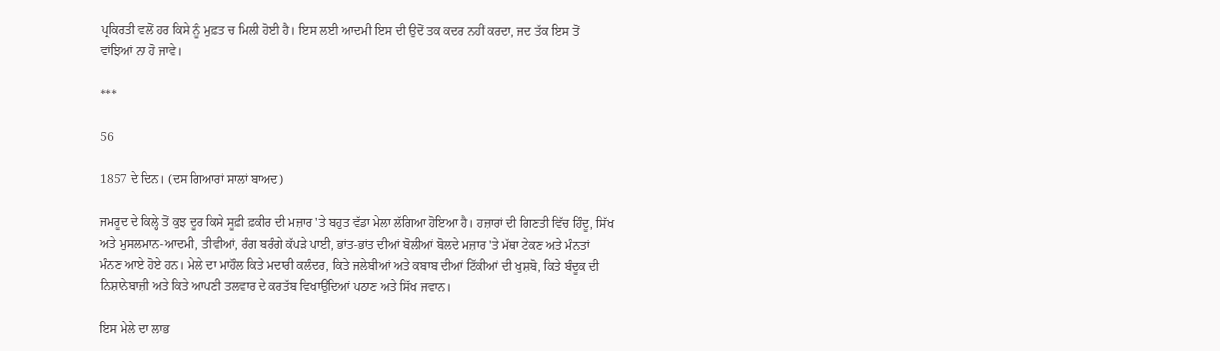ਪ੍ਰਕਿਰਤੀ ਵਲੋਂ ਹਰ ਕਿਸੇ ਨੂੰ ਮੁਫ਼ਤ ਚ ਮਿਲੀ ਹੋਈ ਹੈ। ਇਸ ਲਈ ਆਦਮੀ ਇਸ ਦੀ ਉਦੋਂ ਤਕ ਕਦਰ ਨਹੀਂ ਕਰਦਾ, ਜਦ ਤੱਕ ਇਸ ਤੋਂ ਵਾਂਝਿਆਂ ਨਾ ਹੋ ਜਾਵੇ।

***

56

1857 ਦੇ ਦਿਨ। (ਦਸ ਗਿਆਰਾਂ ਸਾਲਾਂ ਬਾਅਦ)

ਜਮਰੂਦ ਦੇ ਕਿਲ੍ਹੇ ਤੋਂ ਕੁਝ ਦੂਰ ਕਿਸੇ ਸੂਫ਼ੀ ਫ਼ਕੀਰ ਦੀ ਮਜ਼ਾਰ 'ਤੇ ਬਹੁਤ ਵੱਡਾ ਮੇਲਾ ਲੱਗਿਆ ਹੋਇਆ ਹੈ। ਹਜ਼ਾਰਾਂ ਦੀ ਗਿਣਤੀ ਵਿੱਚ ਹਿੰਦੂ, ਸਿੱਖ ਅਤੇ ਮੁਸਲਮਾਨ-ਆਦਮੀ, ਤੀਵੀਆਂ, ਰੰਗ ਬਰੰਗੇ ਕੱਪੜੇ ਪਾਈ, ਭਾਂਤ-ਭਾਂਤ ਦੀਆਂ ਬੋਲੀਆਂ ਬੋਲਦੇ ਮਜ਼ਾਰ 'ਤੇ ਮੱਥਾ ਟੇਕਣ ਅਤੇ ਮੰਨਤਾਂ ਮੰਨਣ ਆਏ ਹੋਏ ਹਨ। ਮੇਲੇ ਦਾ ਮਾਹੌਲ ਕਿਤੇ ਮਦਾਰੀ ਕਲੰਦਰ, ਕਿਤੇ ਜਲੇਬੀਆਂ ਅਤੇ ਕਬਾਬ ਦੀਆਂ ਟਿੱਕੀਆਂ ਦੀ ਖੁਸ਼ਬੋ, ਕਿਤੇ ਬੰਦੂਕ ਦੀ ਨਿਸ਼ਾਨੇਬਾਜ਼ੀ ਅਤੇ ਕਿਤੇ ਆਪਣੀ ਤਲਵਾਰ ਦੇ ਕਰਤੱਬ ਵਿਖਾਉਂਦਿਆਂ ਪਠਾਣ ਅਤੇ ਸਿੱਖ ਜਵਾਨ।

ਇਸ ਮੇਲੇ ਦਾ ਲਾਭ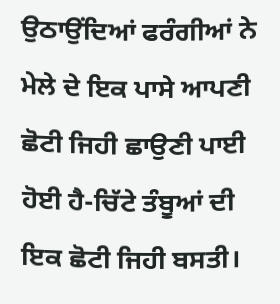ਉਠਾਉਂਦਿਆਂ ਫਰੰਗੀਆਂ ਨੇ ਮੇਲੇ ਦੇ ਇਕ ਪਾਸੇ ਆਪਣੀ ਛੋਟੀ ਜਿਹੀ ਛਾਉਣੀ ਪਾਈ ਹੋਈ ਹੈ-ਚਿੱਟੇ ਤੰਬੂਆਂ ਦੀ ਇਕ ਛੋਟੀ ਜਿਹੀ ਬਸਤੀ।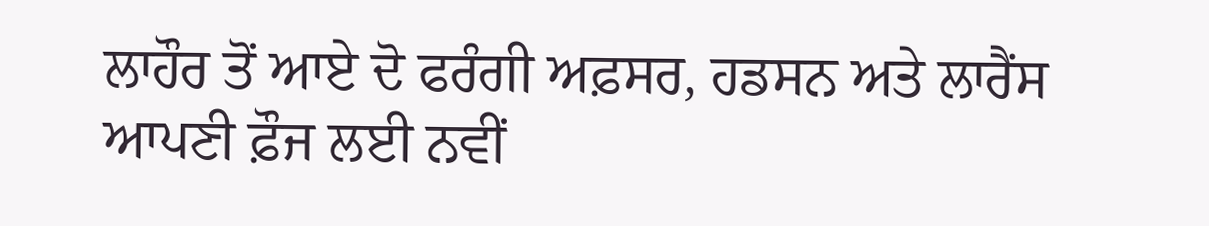ਲਾਹੌਰ ਤੋਂ ਆਏ ਦੋ ਫਰੰਗੀ ਅਫ਼ਸਰ, ਹਡਸਨ ਅਤੇ ਲਾਰੈਂਸ ਆਪਣੀ ਫ਼ੌਜ ਲਈ ਨਵੀਂ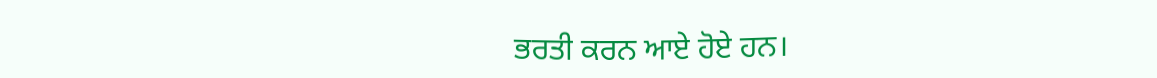ਭਰਤੀ ਕਰਨ ਆਏ ਹੋਏ ਹਨ।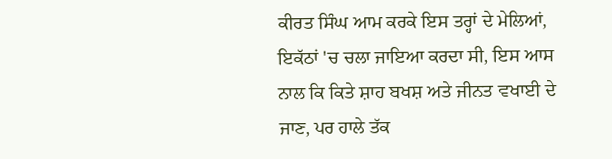ਕੀਰਤ ਸਿੰਘ ਆਮ ਕਰਕੇ ਇਸ ਤਰ੍ਹਾਂ ਦੇ ਮੇਲਿਆਂ, ਇਕੱਠਾਂ 'ਚ ਚਲਾ ਜਾਇਆ ਕਰਦਾ ਸੀ, ਇਸ ਆਸ ਨਾਲ ਕਿ ਕਿਤੇ ਸ਼ਾਹ ਬਖਸ਼ ਅਤੇ ਜੀਨਤ ਵਖਾਈ ਦੇ ਜਾਣ, ਪਰ ਹਾਲੇ ਤੱਕ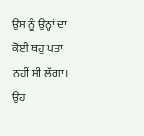ਉਸ ਨੂੰ ਉਨ੍ਹਾਂ ਦਾ ਕੋਈ ਥਹੁ ਪਤਾ ਨਹੀਂ ਸੀ ਲੱਗਾ। ਉਹ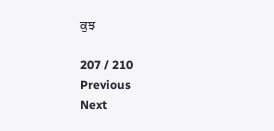ਕੁਝ

207 / 210
Previous
Next